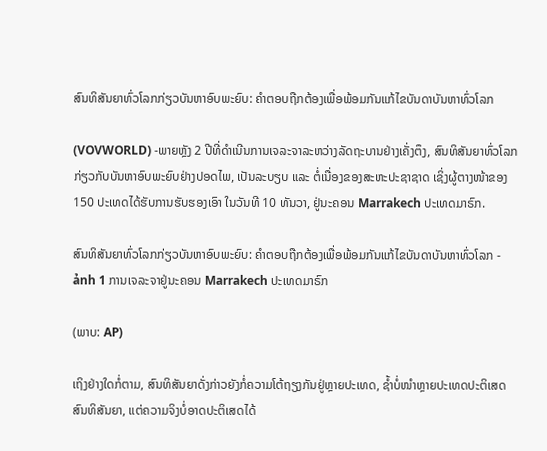ສົນທິສັນຍາທົ່ວໂລກກ່ຽວບັນຫາອົບພະຍົບ: ຄຳຕອບຖືກຕ້ອງເພື່ອພ້ອມກັນແກ້ໄຂບັນດາບັນຫາທົ່ວໂລກ

(VOVWORLD) -ພາຍຫຼັງ 2 ປີທີ່ດຳເນີນການເຈລະຈາລະຫວ່າງລັດຖະບານຢ່າງເຄັ່ງຕຶງ, ສົນທິສັນຍາທົ່ວໂລກກ່ຽວກັບບັນຫາອົບພະຍົບຢ່າງປອດໄພ, ເປັນລະບຽບ ແລະ ຕໍ່ເນື່ອງຂອງສະຫະປະຊາຊາດ ເຊິ່ງຜູ້ຕາງໜ້າຂອງ 150 ປະເທດໄດ້ຮັບການຮັບຮອງເອົາ ໃນວັນທີ 10 ທັນວາ, ຢູ່ນະຄອນ Marrakech ປະເທດມາຣົກ.

ສົນທິສັນຍາທົ່ວໂລກກ່ຽວບັນຫາອົບພະຍົບ: ຄຳຕອບຖືກຕ້ອງເພື່ອພ້ອມກັນແກ້ໄຂບັນດາບັນຫາທົ່ວໂລກ - ảnh 1 ການເຈລະຈາຢູ່ນະຄອນ Marrakech ປະເທດມາຣົກ

(ພາບ: AP)

ເຖິງຢ່າງໃດກໍ່ຕາມ, ສົນທິສັນຍາດັ່ງກ່າວຍັງກໍ່ຄວາມໂຕ້ຖຽງກັນຢູ່ຫຼາຍປະເທດ, ຊ້ຳບໍ່ໜຳຫຼາຍປະເທດປະຕິເສດສົນທິສັນຍາ, ແຕ່ຄວາມຈິງບໍ່ອາດປະຕິເສດໄດ້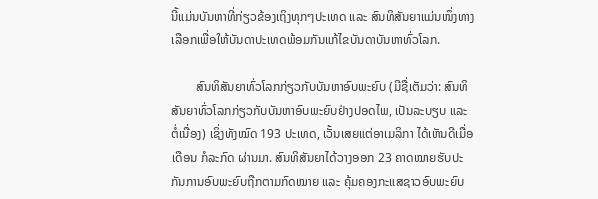ນີ້ແມ່ນບັນຫາທີ່ກ່ຽວຂ້ອງເຖິງທຸກໆປະເທດ ແລະ ສົນທິສັນຍາແມ່ນໜຶ່ງທາງເລືອກເພື່ອໃຫ້ບັນດາປະເທດພ້ອມກັນແກ້ໄຂບັນດາບັນຫາທົ່ວໂລກ.

        ສົນທິສັນຍາທົ່ວໂລກກ່ຽວກັບບັນຫາອົບພະຍົບ (ມີຊື່ເຕັມວ່າ: ສົນທິສັນຍາທົ່ວໂລກກ່ຽວກັບບັນຫາອົບພະຍົບຢ່າງປອດໄພ, ເປັນລະບຽບ ແລະ ຕໍ່ເນື່ອງ) ເຊິ່ງທັງໝົດ 193 ປະເທດ, ເວັ້ນເສຍແຕ່ອາເມລິກາ ໄດ້ເຫັນດີເມື່ອເດືອນ ກໍລະກົດ ຜ່ານມາ. ສົນທິສັນຍາໄດ້ວາງອອກ 23 ຄາດໝາຍຮັບປະກັນການອົບພະຍົບຖືກຕາມກົດໝາຍ ແລະ ຄຸ້ມຄອງກະແສຊາວອົບພະຍົບ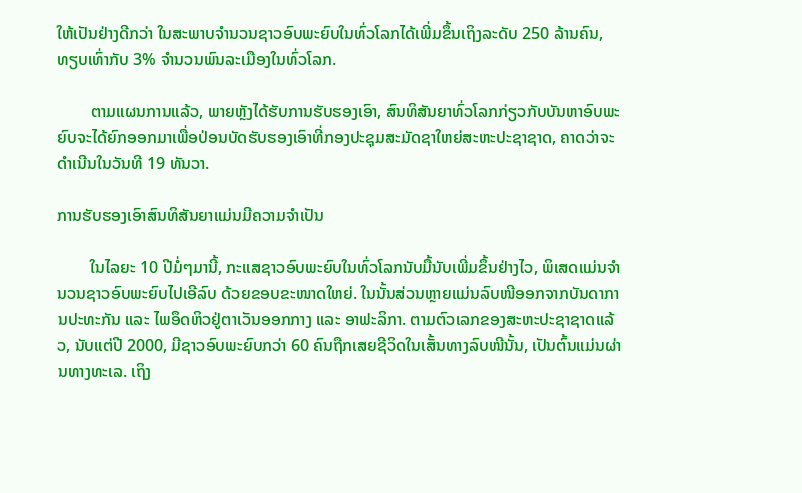ໃຫ້ເປັນຢ່າງດີກວ່າ ໃນສະພາບຈຳນວນຊາວອົບພະຍົບໃນທົ່ວໂລກໄດ້ເພີ່ມຂຶ້ນເຖິງລະດັບ 250 ລ້ານຄົນ, ທຽບເທົ່າກັບ 3% ຈຳນວນພົນລະເມືອງໃນທົ່ວໂລກ.

        ຕາມແຜນການແລ້ວ, ພາຍຫຼັງໄດ້ຮັບການຮັບຮອງເອົາ, ສົນທິສັນຍາທົ່ວໂລກກ່ຽວກັບບັນຫາອົບພະຍົບຈະໄດ້ຍົກອອກມາເພື່ອປ່ອນບັດຮັບຮອງເອົາທີ່ກອງປະຊຸມສະມັດຊາໃຫຍ່ສະຫະປະຊາຊາດ, ຄາດວ່າຈະດຳເນີນໃນວັນທີ 19 ທັນວາ.

ການຮັບຮອງເອົາສົນທິສັນຍາແມ່ນມີຄວາມຈຳເປັນ

        ໃນໄລຍະ 10 ປີມໍ່ໆມານີ້, ກະແສຊາວອົບພະຍົບໃນທົ່ວໂລກນັບມື້ນັບເພີ່ມຂຶ້ນຢ່າງໄວ, ພິເສດແມ່ນຈຳນວນຊາວອົບພະຍົບໄປເອີລົບ ດ້ວຍຂອບຂະໜາດໃຫຍ່. ໃນນັ້ນສ່ວນຫຼາຍແມ່ນລົບໜີອອກຈາກບັນດາການປະທະກັນ ແລະ ໄພອຶດຫິວຢູ່ຕາເວັນອອກກາງ ແລະ ອາຟະລິກາ. ຕາມຕົວເລກຂອງສະຫະປະຊາຊາດແລ້ວ, ນັບແຕ່ປີ 2000, ມີຊາວອົບພະຍົບກວ່າ 60 ຄົນຖືກເສຍຊີວິດໃນເສັ້ນທາງລົບໜີນັ້ນ, ເປັນຕົ້ນແມ່ນຜ່ານທາງທະເລ. ເຖິງ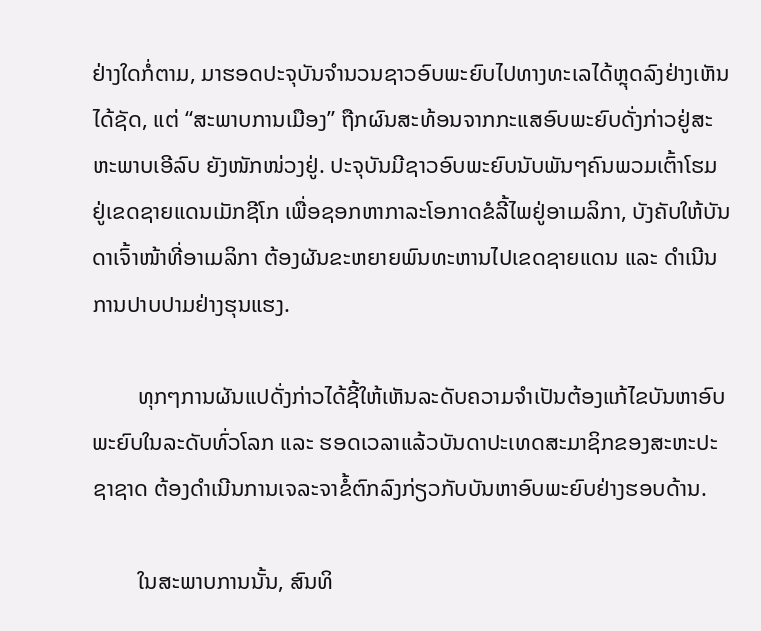ຢ່າງໃດກໍ່ຕາມ, ມາຮອດປະຈຸບັນຈຳນວນຊາວອົບພະຍົບໄປທາງທະເລໄດ້ຫຼຸດລົງຢ່າງເຫັນໄດ້ຊັດ, ແຕ່ “ສະພາບການເມືອງ” ຖືກຜົນສະທ້ອນຈາກກະແສອົບພະຍົບດັ່ງກ່າວຢູ່ສະຫະພາບເອີລົບ ຍັງໜັກໜ່ວງຢູ່. ປະຈຸບັນມີຊາວອົບພະຍົບນັບພັນໆຄົນພວມເຕົ້າໂຮມຢູ່ເຂດຊາຍແດນເມັກຊີໂກ ເພື່ອຊອກຫາກາລະໂອກາດຂໍລີ້ໄພຢູ່ອາເມລິກາ, ບັງຄັບໃຫ້ບັນດາເຈົ້າໜ້າທີ່ອາເມລິກາ ຕ້ອງຜັນຂະຫຍາຍພົນທະຫານໄປເຂດຊາຍແດນ ແລະ ດຳເນີນການປາບປາມຢ່າງຮຸນແຮງ.

        ທຸກໆການຜັນແປດັ່ງກ່າວໄດ້ຊີ້ໃຫ້ເຫັນລະດັບຄວາມຈຳເປັນຕ້ອງແກ້ໄຂບັນຫາອົບພະຍົບໃນລະດັບທົ່ວໂລກ ແລະ ຮອດເວລາແລ້ວບັນດາປະເທດສະມາຊິກຂອງສະຫະປະຊາຊາດ ຕ້ອງດຳເນີນການເຈລະຈາຂໍ້ຕົກລົງກ່ຽວກັບບັນຫາອົບພະຍົບຢ່າງຮອບດ້ານ.

        ໃນສະພາບການນັ້ນ, ສົນທິ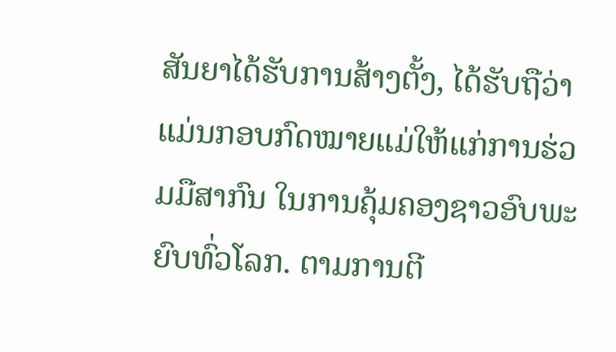ສັນຍາໄດ້ຮັບການສ້າງຕັ້ງ, ໄດ້ຮັບຖືວ່າແມ່ນກອບກົດໝາຍແມ່ໃຫ້ແກ່ການຮ່ວມມືສາກົນ ໃນການຄຸ້ມຄອງຊາວອົບພະຍົບທົ່ວໂລກ. ຕາມການຕີ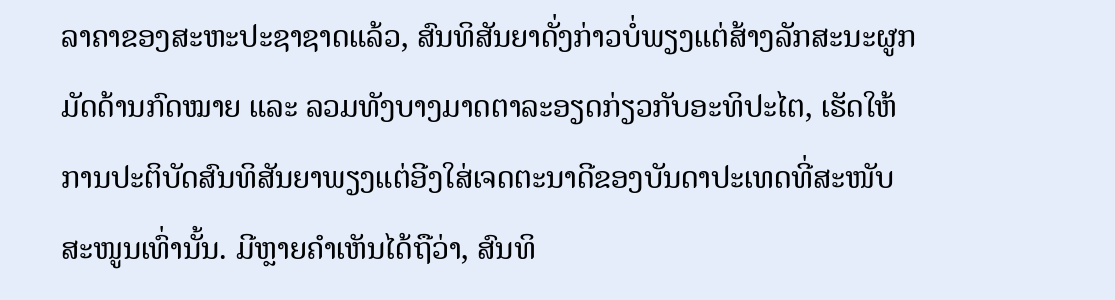ລາຄາຂອງສະຫະປະຊາຊາດແລ້ວ, ສົນທິສັນຍາດັ່ງກ່າວບໍ່ພຽງແຕ່ສ້າງລັກສະນະຜູກມັດດ້ານກົດໝາຍ ແລະ ລວມທັງບາງມາດຕາລະອຽດກ່ຽວກັບອະທິປະໄຕ, ເຮັດໃຫ້ການປະຕິບັດສົນທິສັນຍາພຽງແຕ່ອີງໃສ່ເຈດຕະນາດີຂອງບັນດາປະເທດທີ່ສະໜັບສະໜູນເທົ່ານັ້ນ. ມີຫຼາຍຄຳເຫັນໄດ້ຖືວ່າ, ສົນທິ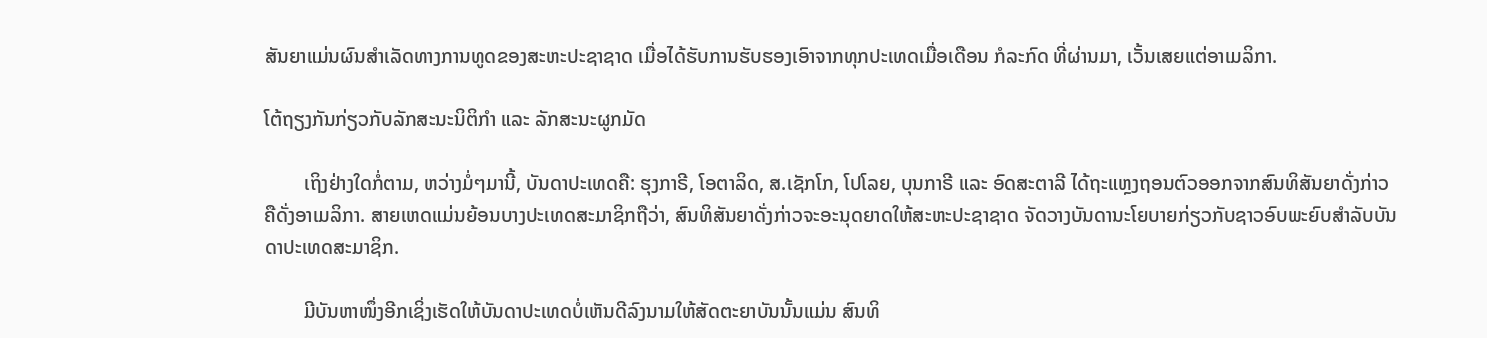ສັນຍາແມ່ນຜົນສຳເລັດທາງການທູດຂອງສະຫະປະຊາຊາດ ເມື່ອໄດ້ຮັບການຮັບຮອງເອົາຈາກທຸກປະເທດເມື່ອເດືອນ ກໍລະກົດ ທີ່ຜ່ານມາ, ເວັ້ນເສຍແຕ່ອາເມລິກາ.

ໂຕ້ຖຽງກັນກ່ຽວກັບລັກສະນະນິຕິກຳ ແລະ ລັກສະນະຜູກມັດ

        ເຖິງຢ່າງໃດກໍ່ຕາມ, ຫວ່າງມໍ່ໆມານີ້, ບັນດາປະເທດຄື: ຮຸງກາຣີ, ໂອຕາລິດ, ສ.ເຊັກໂກ, ໂປໂລຍ, ບຸນກາຣີ ແລະ ອົດສະຕາລີ ໄດ້ຖະແຫຼງຖອນຕົວອອກຈາກສົນທິສັນຍາດັ່ງກ່າວ ຄືດັ່ງອາເມລິກາ. ສາຍເຫດແມ່ນຍ້ອນບາງປະເທດສະມາຊິກຖືວ່າ, ສົນທິສັນຍາດັ່ງກ່າວຈະອະນຸດຍາດໃຫ້ສະຫະປະຊາຊາດ ຈັດວາງບັນດານະໂຍບາຍກ່ຽວກັບຊາວອົບພະຍົບສຳລັບບັນດາປະເທດສະມາຊິກ.

        ມີບັນຫາໜຶ່ງອີກເຊິ່ງເຮັດໃຫ້ບັນດາປະເທດບໍ່ເຫັນດີລົງນາມໃຫ້ສັດຕະຍາບັນນັ້ນແມ່ນ ສົນທິ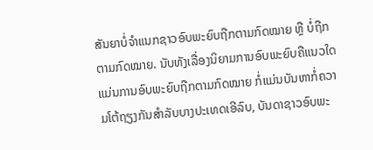ສັນຍາບໍ່ຈຳແນກຊາວອົບພະຍົບຖືກຕາມກົດໝາຍ ຫຼື ບໍ່ຖືກຕາມກົດໝາຍ. ນັບທັງເລື່ອງນິຍາມການອົບພະຍົບຄືແນວໃດແມ່ນການອົບພະຍົບຖືກຕາມກົດໝາຍ ກໍ່ແມ່ນບັນຫາກໍ່ຄວາມໂຕ້ຖຽງກັນສຳລັບບາງປະເທດເອີລົບ, ບັນດາຊາວອົບພະ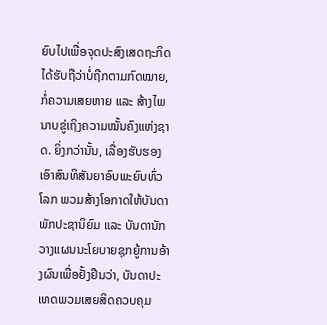ຍົບໄປເພື່ອຈຸດປະສົງເສດຖະກິດໄດ້ຮັບຖືວ່າບໍ່ຖືກຕາມກົດໝາຍ, ກໍ່ຄວາມເສຍຫາຍ ແລະ ສ້າງໄພນາບຂູ່ເຖິງຄວາມໝັ້ນຄົງແຫ່ງຊາດ. ຍິ່ງກວ່ານັ້ນ, ເລື່ອງຮັບຮອງເອົາສົນທິສັນຍາອົບພະຍົບທົ່ວໂລກ ພວມສ້າງໂອກາດໃຫ້ບັນດາພັກປະຊານິຍົມ ແລະ ບັນດານັກວາງແຜນນະໂຍບາຍຊຸກຍູ້ການອ້າງຜົນເພື່ອຢັ້ງຢືນວ່າ, ບັນດາປະເທດພວມເສຍສິດຄວບຄຸມ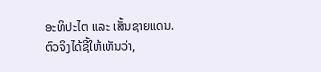ອະທິປະໄຕ ແລະ ເສັ້ນຊາຍແດນ. ຕົວຈິງໄດ້ຊີ້ໃຫ້ເຫັນວ່າ,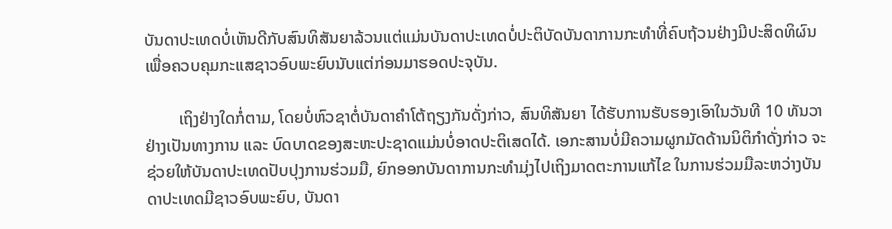ບັນດາປະເທດບໍ່ເຫັນດີກັບສົນທິສັນຍາລ້ວນແຕ່ແມ່ນບັນດາປະເທດບໍ່ປະຕິບັດບັນດາການກະທຳທີ່ຄົບຖ້ວນຢ່າງມີປະສິດທິຜົນ ເພື່ອຄວບຄຸມກະແສຊາວອົບພະຍົບນັບແຕ່ກ່ອນມາຮອດປະຈຸບັນ.

        ເຖິງຢ່າງໃດກໍ່ຕາມ, ໂດຍບໍ່ຫົວຊາຕໍ່ບັນດາຄຳໂຕ້ຖຽງກັນດັ່ງກ່າວ, ສົນທິສັນຍາ ໄດ້ຮັບການຮັບຮອງເອົາໃນວັນທີ 10 ທັນວາ ຢ່າງເປັນທາງການ ແລະ ບົດບາດຂອງສະຫະປະຊາດແມ່ນບໍ່ອາດປະຕິເສດໄດ້. ເອກະສານບໍ່ມີຄວາມຜູກມັດດ້ານນິຕິກຳດັ່ງກ່າວ ຈະຊ່ວຍໃຫ້ບັນດາປະເທດປັບປຸງການຮ່ວມມື, ຍົກອອກບັນດາການກະທຳມຸ່ງໄປເຖິງມາດຕະການແກ້ໄຂ ໃນການຮ່ວມມືລະຫວ່າງບັນດາປະເທດມີຊາວອົບພະຍົບ, ບັນດາ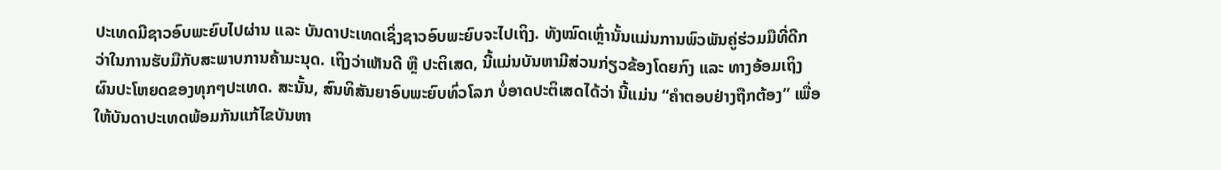ປະເທດມີຊາວອົບພະຍົບໄປຜ່ານ ແລະ ບັນດາປະເທດເຊິ່ງຊາວອົບພະຍົບຈະໄປເຖິງ. ທັງໝົດເຫຼົ່ານັ້ນແມ່ນການພົວພັນຄູ່ຮ່ວມມືທີ່ດີກວ່າໃນການຮັບມືກັບສະພາບການຄ້າມະນຸດ. ເຖິງວ່າເຫັນດີ ຫຼື ປະຕິເສດ, ນີ້ແມ່ນບັນຫາມີສ່ວນກ່ຽວຂ້ອງໂດຍກົງ ແລະ ທາງອ້ອມເຖິງຜົນປະໂຫຍດຂອງທຸກໆປະເທດ. ສະນັ້ນ, ສົນທິສັນຍາອົບພະຍົບທົ່ວໂລກ ບໍ່ອາດປະຕິເສດໄດ້ວ່າ ນີ້ແມ່ນ “ຄຳຕອບຢ່າງຖືກຕ້ອງ” ເພື່ອໃຫ້ບັນດາປະເທດພ້ອມກັນແກ້ໄຂບັນຫາ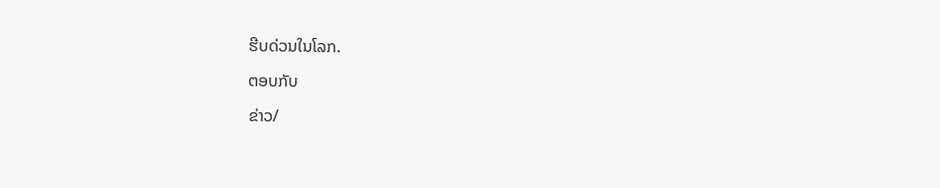ຮີບດ່ວນໃນໂລກ.

ຕອບກັບ

ຂ່າວ/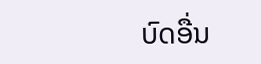ບົດອື່ນ